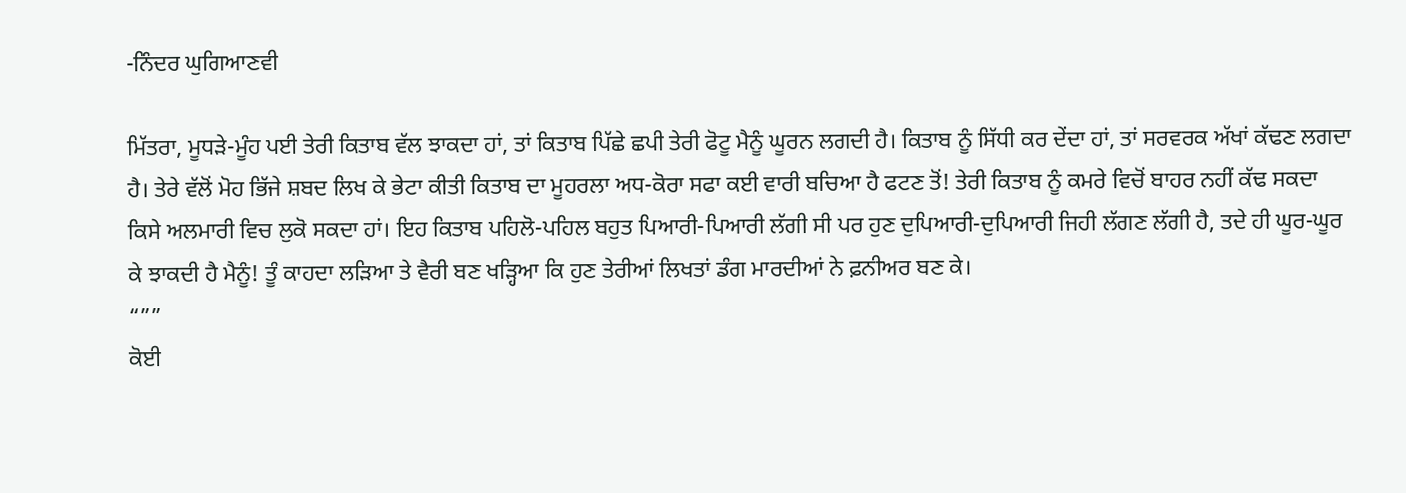-ਨਿੰਦਰ ਘੁਗਿਆਣਵੀ

ਮਿੱਤਰਾ, ਮੂਧੜੇ-ਮੂੰਹ ਪਈ ਤੇਰੀ ਕਿਤਾਬ ਵੱਲ ਝਾਕਦਾ ਹਾਂ, ਤਾਂ ਕਿਤਾਬ ਪਿੱਛੇ ਛਪੀ ਤੇਰੀ ਫੋਟੂ ਮੈਨੂੰ ਘੂਰਨ ਲਗਦੀ ਹੈ। ਕਿਤਾਬ ਨੂੰ ਸਿੱਧੀ ਕਰ ਦੇਂਦਾ ਹਾਂ, ਤਾਂ ਸਰਵਰਕ ਅੱਖਾਂ ਕੱਢਣ ਲਗਦਾ ਹੈ। ਤੇਰੇ ਵੱਲੋਂ ਮੋਹ ਭਿੱਜੇ ਸ਼ਬਦ ਲਿਖ ਕੇ ਭੇਟਾ ਕੀਤੀ ਕਿਤਾਬ ਦਾ ਮੂਹਰਲਾ ਅਧ-ਕੋਰਾ ਸਫਾ ਕਈ ਵਾਰੀ ਬਚਿਆ ਹੈ ਫਟਣ ਤੋਂ! ਤੇਰੀ ਕਿਤਾਬ ਨੂੰ ਕਮਰੇ ਵਿਚੋਂ ਬਾਹਰ ਨਹੀਂ ਕੱਢ ਸਕਦਾ ਕਿਸੇ ਅਲਮਾਰੀ ਵਿਚ ਲੁਕੋ ਸਕਦਾ ਹਾਂ। ਇਹ ਕਿਤਾਬ ਪਹਿਲੋ-ਪਹਿਲ ਬਹੁਤ ਪਿਆਰੀ-ਪਿਆਰੀ ਲੱਗੀ ਸੀ ਪਰ ਹੁਣ ਦੁਪਿਆਰੀ-ਦੁਪਿਆਰੀ ਜਿਹੀ ਲੱਗਣ ਲੱਗੀ ਹੈ, ਤਦੇ ਹੀ ਘੂਰ-ਘੂਰ ਕੇ ਝਾਕਦੀ ਹੈ ਮੈਨੂੰ! ਤੂੰ ਕਾਹਦਾ ਲੜਿਆ ਤੇ ਵੈਰੀ ਬਣ ਖੜ੍ਹਿਆ ਕਿ ਹੁਣ ਤੇਰੀਆਂ ਲਿਖਤਾਂ ਡੰਗ ਮਾਰਦੀਆਂ ਨੇ ਫ਼ਨੀਅਰ ਬਣ ਕੇ।
“””
ਕੋਈ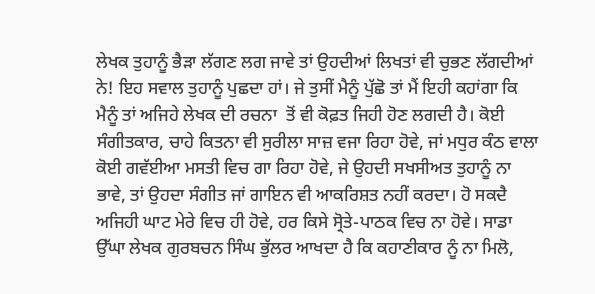ਲੇਖਕ ਤੁਹਾਨੂੰ ਭੈੜਾ ਲੱਗਣ ਲਗ ਜਾਵੇ ਤਾਂ ਉਹਦੀਆਂ ਲਿਖਤਾਂ ਵੀ ਚੁਭਣ ਲੱਗਦੀਆਂ ਨੇ! ਇਹ ਸਵਾਲ ਤੁਹਾਨੂੰ ਪੁਛਦਾ ਹਾਂ। ਜੇ ਤੁਸੀਂ ਮੈਨੂੰ ਪੁੱਛੋ ਤਾਂ ਮੈਂ ਇਹੀ ਕਹਾਂਗਾ ਕਿ ਮੈਨੂੰ ਤਾਂ ਅਜਿਹੇ ਲੇਖਕ ਦੀ ਰਚਨਾ  ਤੋਂ ਵੀ ਕੋਫ਼ਤ ਜਿਹੀ ਹੋਣ ਲਗਦੀ ਹੈ। ਕੋਈ ਸੰਗੀਤਕਾਰ, ਚਾਹੇ ਕਿਤਨਾ ਵੀ ਸੁਰੀਲਾ ਸਾਜ਼ ਵਜਾ ਰਿਹਾ ਹੋਵੇ, ਜਾਂ ਮਧੁਰ ਕੰਠ ਵਾਲਾ ਕੋਈ ਗਵੱਈਆ ਮਸਤੀ ਵਿਚ ਗਾ ਰਿਹਾ ਹੋਵੇ, ਜੇ ਉਹਦੀ ਸਖਸੀਅਤ ਤੁਹਾਨੂੰ ਨਾ ਭਾਵੇ, ਤਾਂ ਉਹਦਾ ਸੰਗੀਤ ਜਾਂ ਗਾਇਨ ਵੀ ਆਕਰਿਸ਼ਤ ਨਹੀਂ ਕਰਦਾ। ਹੋ ਸਕਦੈ ਅਜਿਹੀ ਘਾਟ ਮੇਰੇ ਵਿਚ ਹੀ ਹੋਵੇ, ਹਰ ਕਿਸੇ ਸ੍ਰੋਤੇ-ਪਾਠਕ ਵਿਚ ਨਾ ਹੋਵੇ। ਸਾਡਾ ਉੱਘਾ ਲੇਖਕ ਗੁਰਬਚਨ ਸਿੰਘ ਭੁੱਲਰ ਆਖਦਾ ਹੈ ਕਿ ਕਹਾਣੀਕਾਰ ਨੂੰ ਨਾ ਮਿਲੋ,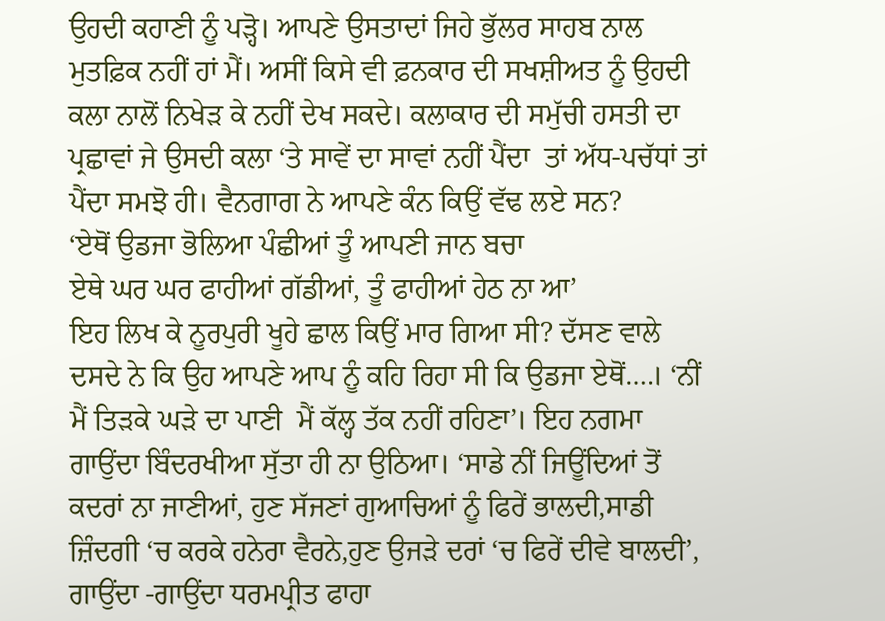ਉਹਦੀ ਕਹਾਣੀ ਨੂੰ ਪੜ੍ਹੋ। ਆਪਣੇ ਉਸਤਾਦਾਂ ਜਿਹੇ ਭੁੱਲਰ ਸਾਹਬ ਨਾਲ ਮੁਤਫ਼ਿਕ ਨਹੀਂ ਹਾਂ ਮੈਂ। ਅਸੀਂ ਕਿਸੇ ਵੀ ਫ਼ਨਕਾਰ ਦੀ ਸਖਸ਼ੀਅਤ ਨੂੰ ਉਹਦੀ ਕਲਾ ਨਾਲੋਂ ਨਿਖੇੜ ਕੇ ਨਹੀਂ ਦੇਖ ਸਕਦੇ। ਕਲਾਕਾਰ ਦੀ ਸਮੁੱਚੀ ਹਸਤੀ ਦਾ ਪ੍ਰਛਾਵਾਂ ਜੇ ਉਸਦੀ ਕਲਾ ‘ਤੇ ਸਾਵੇਂ ਦਾ ਸਾਵਾਂ ਨਹੀਂ ਪੈਂਦਾ  ਤਾਂ ਅੱਧ-ਪਚੱਧਾਂ ਤਾਂ ਪੈਂਦਾ ਸਮਝੋ ਹੀ। ਵੈਨਗਾਗ ਨੇ ਆਪਣੇ ਕੰਨ ਕਿਉਂ ਵੱਢ ਲਏ ਸਨ?
‘ਏਥੋਂ ਉਡਜਾ ਭੋਲਿਆ ਪੰਛੀਆਂ ਤੂੰ ਆਪਣੀ ਜਾਨ ਬਚਾ
ਏਥੇ ਘਰ ਘਰ ਫਾਹੀਆਂ ਗੱਡੀਆਂ, ਤੂੰ ਫਾਹੀਆਂ ਹੇਠ ਨਾ ਆ’
ਇਹ ਲਿਖ ਕੇ ਨੂਰਪੁਰੀ ਖੂਹੇ ਛਾਲ ਕਿਉਂ ਮਾਰ ਗਿਆ ਸੀ? ਦੱਸਣ ਵਾਲੇ ਦਸਦੇ ਨੇ ਕਿ ਉਹ ਆਪਣੇ ਆਪ ਨੂੰ ਕਹਿ ਰਿਹਾ ਸੀ ਕਿ ਉਡਜਾ ਏਥੋਂ….। ‘ਨੀਂ ਮੈਂ ਤਿੜਕੇ ਘੜੇ ਦਾ ਪਾਣੀ  ਮੈਂ ਕੱਲ੍ਹ ਤੱਕ ਨਹੀਂ ਰਹਿਣਾ’। ਇਹ ਨਗਮਾ ਗਾਉਂਦਾ ਬਿੰਦਰਖੀਆ ਸੁੱਤਾ ਹੀ ਨਾ ਉਠਿਆ। ‘ਸਾਡੇ ਨੀਂ ਜਿਊਂਦਿਆਂ ਤੋਂ ਕਦਰਾਂ ਨਾ ਜਾਣੀਆਂ, ਹੁਣ ਸੱਜਣਾਂ ਗੁਆਚਿਆਂ ਨੂੰ ਫਿਰੇਂ ਭਾਲਦੀ,ਸਾਡੀ ਜ਼ਿੰਦਗੀ ‘ਚ ਕਰਕੇ ਹਨੇਰਾ ਵੈਰਨੇ,ਹੁਣ ਉਜੜੇ ਦਰਾਂ ‘ਚ ਫਿਰੇਂ ਦੀਵੇ ਬਾਲਦੀ’, ਗਾਉਂਦਾ -ਗਾਉਂਦਾ ਧਰਮਪ੍ਰੀਤ ਫਾਹਾ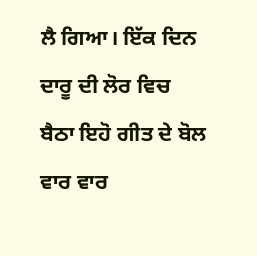ਲੈ ਗਿਆ। ਇੱਕ ਦਿਨ ਦਾਰੂ ਦੀ ਲੋਰ ਵਿਚ ਬੈਠਾ ਇਹੋ ਗੀਤ ਦੇ ਬੋਲ ਵਾਰ ਵਾਰ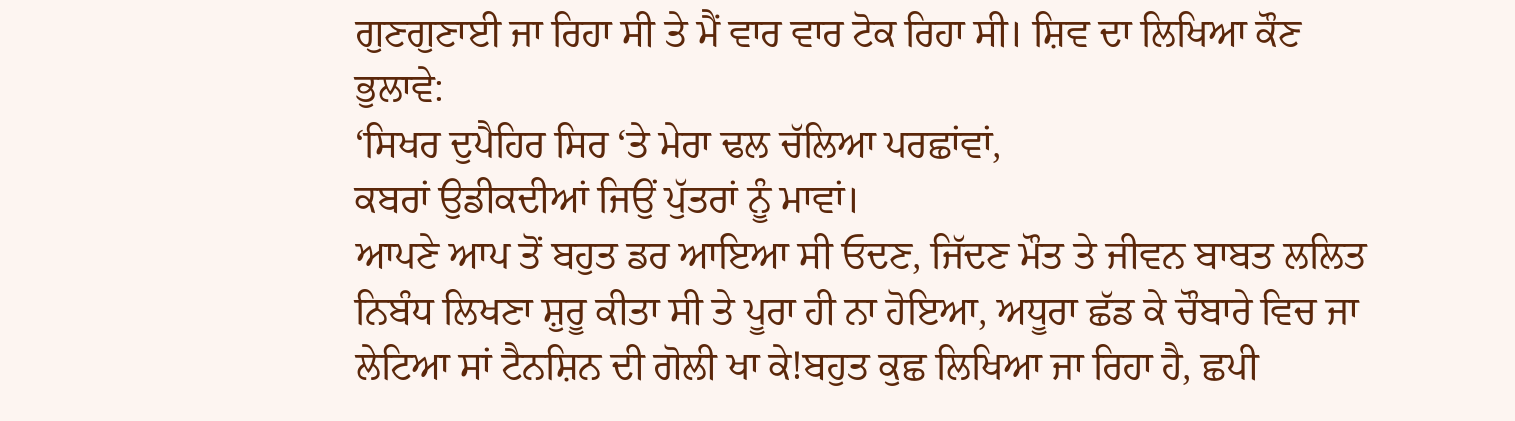ਗੁਣਗੁਣਾਈ ਜਾ ਰਿਹਾ ਸੀ ਤੇ ਮੈਂ ਵਾਰ ਵਾਰ ਟੋਕ ਰਿਹਾ ਸੀ। ਸ਼ਿਵ ਦਾ ਲਿਖਿਆ ਕੌਣ ਭੁਲਾਵੇ:
‘ਸਿਖਰ ਦੁਪੈਹਿਰ ਸਿਰ ‘ਤੇ ਮੇਰਾ ਢਲ ਚੱਲਿਆ ਪਰਛਾਂਵਾਂ,
ਕਬਰਾਂ ਉਡੀਕਦੀਆਂ ਜਿਉਂ ਪੁੱਤਰਾਂ ਨੂੰ ਮਾਵਾਂ।
ਆਪਣੇ ਆਪ ਤੋਂ ਬਹੁਤ ਡਰ ਆਇਆ ਸੀ ਓਦਣ, ਜਿੱਦਣ ਮੌਤ ਤੇ ਜੀਵਨ ਬਾਬਤ ਲਲਿਤ ਨਿਬੰਧ ਲਿਖਣਾ ਸ਼ੁਰੂ ਕੀਤਾ ਸੀ ਤੇ ਪੂਰਾ ਹੀ ਨਾ ਹੋਇਆ, ਅਧੂਰਾ ਛੱਡ ਕੇ ਚੌਬਾਰੇ ਵਿਚ ਜਾ ਲੇਟਿਆ ਸਾਂ ਟੈਨਸ਼ਿਨ ਦੀ ਗੋਲੀ ਖਾ ਕੇ!ਬਹੁਤ ਕੁਛ ਲਿਖਿਆ ਜਾ ਰਿਹਾ ਹੈ, ਛਪੀ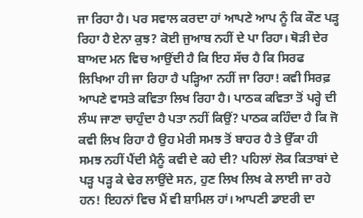ਜਾ ਰਿਹਾ ਹੈ। ਪਰ ਸਵਾਲ ਕਰਦਾ ਹਾਂ ਆਪਣੇ ਆਪ ਨੂੰ ਕਿ ਕੌਣ ਪੜ੍ਹ ਰਿਹਾ ਹੈ ਏਨਾ ਕੁਝ? ਕੋਈ ਜੁਆਬ ਨਹੀਂ ਦੇ ਪਾ ਰਿਹਾ। ਥੋੜੀ ਦੇਰ ਬਾਅਦ ਮਨ ਵਿਚ ਆਉਂਦੀ ਹੈ ਕਿ ਇਹ ਸੱਚ ਹੈ ਕਿ ਸਿਰਫ ਲਿਖਿਆ ਹੀ ਜਾ ਰਿਹਾ ਹੈ ਪੜ੍ਹਿਆ ਨਹੀਂ ਜਾ ਰਿਹਾ! ਕਵੀ ਸਿਰਫ਼ ਆਪਣੇ ਵਾਸਤੇ ਕਵਿਤਾ ਲਿਖ ਰਿਹਾ ਹੈ। ਪਾਠਕ ਕਵਿਤਾ ਤੋਂ ਪਰ੍ਹੇ ਦੀ ਲੰਘ ਜਾਣਾ ਚਾਹੁੰਦਾ ਹੈ ਪਤਾ ਨਹੀਂ ਕਿਉਂ? ਪਾਠਕ ਕਹਿੰਦਾ ਹੈ ਕਿ ਜੋ ਕਵੀ ਲਿਖ ਰਿਹਾ ਹੈ ਉਹ ਮੇਰੀ ਸਮਝ ਤੋਂ ਬਾਹਰ ਹੈ ਤੇ ਉੱਕਾ ਹੀ ਸਮਝ ਨਹੀਂ ਪੈਂਦੀ ਮੈਨੂੰ ਕਵੀ ਦੇ ਕਹੇ ਦੀ? ਪਹਿਲਾਂ ਲੋਕ ਕਿਤਾਬਾਂ ਦੇ ਪੜ੍ਹ ਪੜ੍ਹ ਕੇ ਢੇਰ ਲਾਉਂਦੇ ਸਨ, ਹੁਣ ਲਿਖ ਲਿਖ ਕੇ ਲਾਈ ਜਾ ਰਹੇ ਹਨ! ਇਹਨਾਂ ਵਿਚ ਮੈਂ ਵੀ ਸ਼ਾਮਿਲ ਹਾਂ। ਆਪਣੀ ਡਾੲਰੀ ਦਾ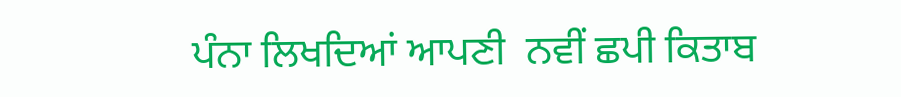ਪੰਨਾ ਲਿਖਦਿਆਂ ਆਪਣੀ  ਨਵੀਂ ਛਪੀ ਕਿਤਾਬ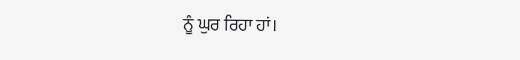ਨੂੰ ਘੁਰ ਰਿਹਾ ਹਾਂ।